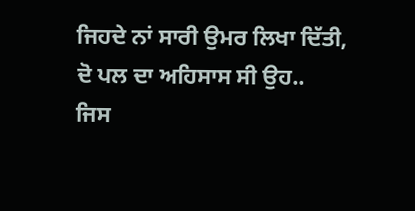ਜਿਹਦੇ ਨਾਂ ਸਾਰੀ ਉਮਰ ਲਿਖਾ ਦਿੱਤੀ,
ਦੋ ਪਲ ਦਾ ਅਹਿਸਾਸ ਸੀ ਉਹ..
ਜਿਸ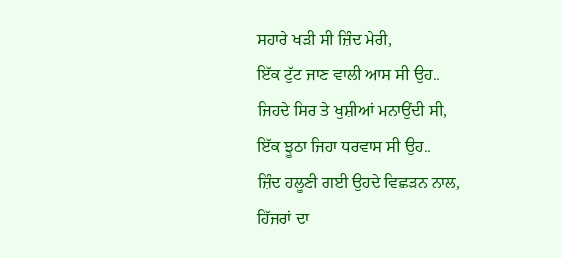ਸਹਾਰੇ ਖੜੀ ਸੀ ਜ਼ਿੰਦ ਮੇਰੀ,
ਇੱਕ ਟੁੱਟ ਜਾਣ ਵਾਲੀ ਆਸ ਸੀ ਉਹ..
ਜਿਹਦੇ ਸਿਰ ਤੇ ਖੁਸ਼ੀਆਂ ਮਨਾਉਂਦੀ ਸੀ,
ਇੱਕ ਝੂਠਾ ਜਿਹਾ ਧਰਵਾਸ ਸੀ ਉਹ..
ਜ਼ਿੰਦ ਹਲੂਣੀ ਗਈ ਉਹਦੇ ਵਿਛੜਨ ਨਾਲ,
ਹਿੱਜਰਾਂ ਦਾ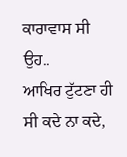ਕਾਰਾਵਾਸ ਸੀ ਉਹ..
ਆਖਿਰ ਟੁੱਟਣਾ ਹੀ ਸੀ ਕਦੇ ਨਾ ਕਦੇ,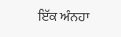ਇੱਕ ਅੰਨਹਾ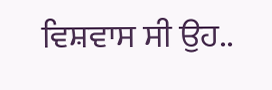ਵਿਸ਼ਵਾਸ ਸੀ ਉਹ..